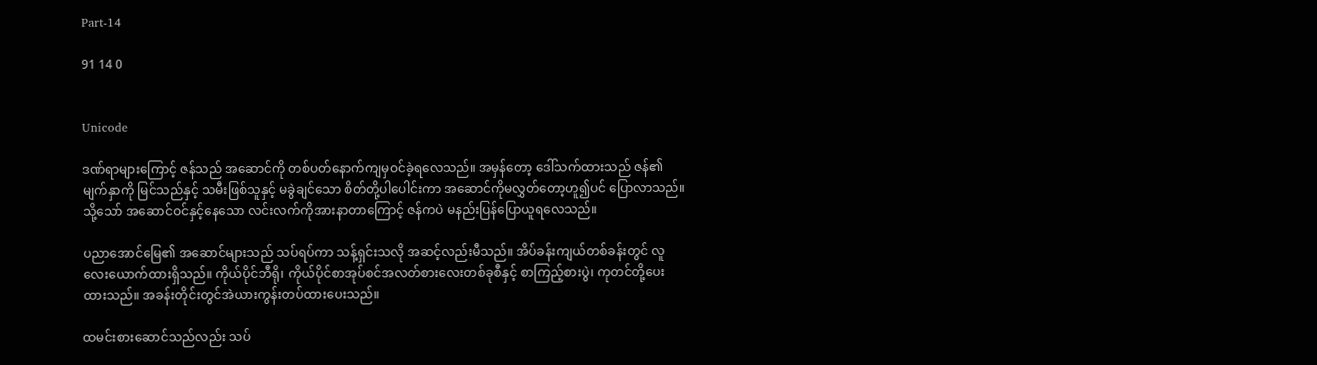Part-14

91 14 0


Unicode

ဒဏ်ရာများကြောင့် ဇန်သည် အဆောင်ကို တစ်ပတ်နောက်ကျမှဝင်ခဲ့ရလေသည်။ အမှန်တော့ ဒေါ်သက်ထားသည် ဇန်၏မျက်နှာကို မြင်သည်နှင့် သမီးဖြစ်သူနှင့် မခွဲချင်သော စိတ်တို့ပါပေါင်းကာ အဆောင်ကိုမလွှတ်တော့ဟူ၍ပင် ပြောလာသည်။ သို့သော် အဆောင်ဝင်နှင့်နေသော လင်းလက်ကိုအားနာတာကြောင့် ဇန်ကပဲ မနည်းပြန်ပြောယူရလေသည်။

ပညာအောင်မြေ၏ အဆောင်များသည် သပ်ရပ်ကာ သန့်ရှင်းသလို အဆင့်လည်းမီသည်။ အိပ်ခန်းကျယ်တစ်ခန်းတွင် လူလေးယောက်ထားရှိသည်။ ကိုယ်ပိုင်ဘီရို၊ ကိုယ်ပိုင်စာအုပ်စင်အလတ်စားလေးတစ်ခုစီနှင့် စာကြည့်စားပွဲ၊ ကုတင်တို့ပေးထားသည်။ အခန်းတိုင်းတွင်အဲယားကွန်းတပ်ထားပေးသည်။

ထမင်းစားဆောင်သည်လည်း သပ်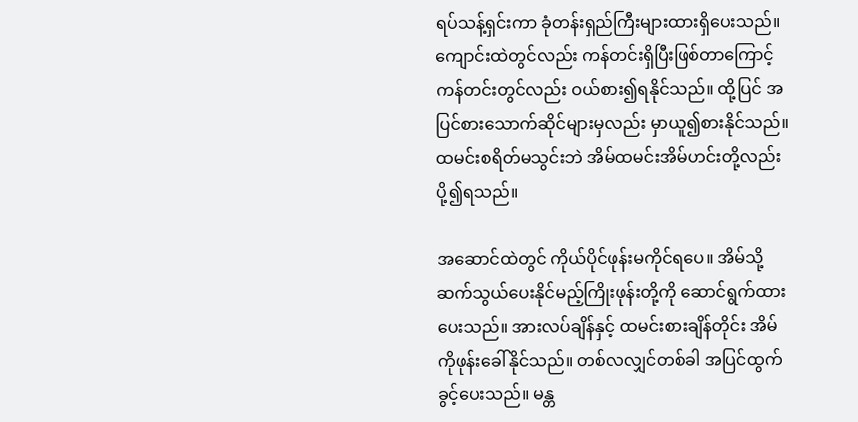ရပ်သန့်ရှင်းကာ ခုံတန်းရှည်ကြီးများထားရှိပေးသည်။ ကျောင်းထဲတွင်လည်း ကန်တင်းရှိပြီးဖြစ်တာကြောင့် ကန်တင်းတွင်လည်း ဝယ်စား၍ရနိုင်သည်။ ထို့ပြင် အပြင်စားသောက်ဆိုင်များမှလည်း မှာယူ၍စားနိုင်သည်။ ထမင်းစရိတ်မသွင်းဘဲ အိမ်ထမင်းအိမ်ဟင်းတို့လည်းပို့၍ရသည်။

အဆောင်ထဲတွင် ကိုယ်ပိုင်ဖုန်းမကိုင်ရပေ။ အိမ်သို့ဆက်သွယ်ပေးနိုင်မည့်ကြိုးဖုန်းတို့ကို ဆောင်ရွက်ထားပေးသည်။ အားလပ်ချိန်နှင့် ထမင်းစားချိန်တိုင်း အိမ်ကိုဖုန်းခေါ်နိုင်သည်။ တစ်လလျှင်တစ်ခါ အပြင်ထွက်ခွင့်ပေးသည်။ မန္တ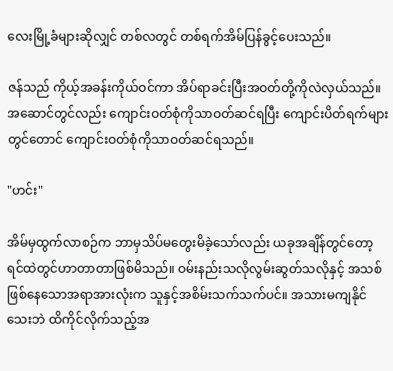လေးမြို့ခံများဆိုလျှင် တစ်လတွင် တစ်ရက်အိမ်ပြန်ခွင့်ပေးသည်။

ဇန်သည် ကိုယ့်အခန်းကိုယ်ဝင်ကာ အိပ်ရာခင်းပြီးအဝတ်တို့ကိုလဲလှယ်သည်။ အဆောင်တွင်လည်း ကျောင်းဝတ်စုံကိုသာဝတ်ဆင်ရပြီး ကျောင်းပိတ်ရက်များတွင်တောင် ကျောင်းဝတ်စုံကိုသာဝတ်ဆင်ရသည်။

"ဟင်း"

အိမ်မှထွက်လာစဉ်က ဘာမှသိပ်မတွေးမိခဲ့သော်လည်း ယခုအချိန်တွင်တော့ ရင်ထဲတွင်ဟာတာတာဖြစ်မိသည်။ ဝမ်းနည်းသလိုလွမ်းဆွတ်သလိုနှင့် အသစ်ဖြစ်နေသောအရာအားလုံးက သူနှင့်အစိမ်းသက်သက်ပင်။ အသားမကျနိုင်သေးဘဲ ထိကိုင်လိုက်သည့်အ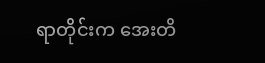ရာတိုင်းက အေးတိ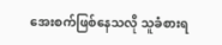အေးစက်ဖြစ်နေသလို သူခံစားရ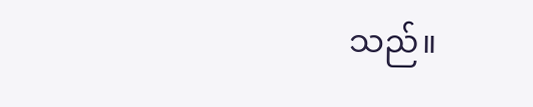သည်။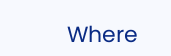Where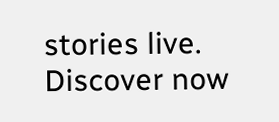stories live. Discover now